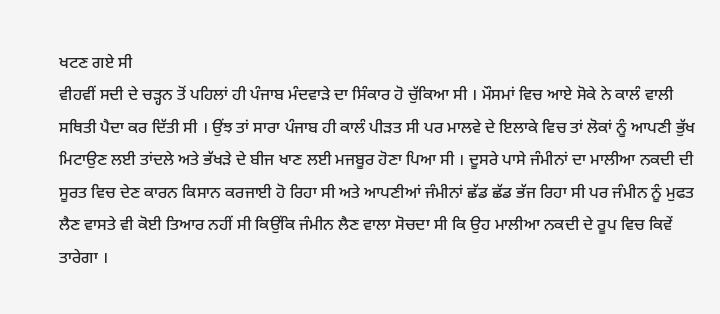ਖਟਣ ਗਏ ਸੀ
ਵੀਹਵੀਂ ਸਦੀ ਦੇ ਚੜ੍ਹਨ ਤੋਂ ਪਹਿਲਾਂ ਹੀ ਪੰਜਾਬ ਮੰਦਵਾੜੇ ਦਾ ਸਿੰਕਾਰ ਹੋ ਚੁੱਕਿਆ ਸੀ । ਮੌਸਮਾਂ ਵਿਚ ਆਏ ਸੋਕੇ ਨੇ ਕਾਲੰ ਵਾਲੀ ਸਥਿਤੀ ਪੈਦਾ ਕਰ ਦਿੱਤੀ ਸੀ । ਉਂਝ ਤਾਂ ਸਾਰਾ ਪੰਜਾਬ ਹੀ ਕਾਲੰ ਪੀੜਤ ਸੀ ਪਰ ਮਾਲਵੇ ਦੇ ਇਲਾਕੇ ਵਿਚ ਤਾਂ ਲੋਕਾਂ ਨੂੰ ਆਪਣੀ ਭੁੱਖ ਮਿਟਾਉਣ ਲਈ ਤਾਂਦਲੇ ਅਤੇ ਭੱਖੜੇ ਦੇ ਬੀਜ ਖਾਣ ਲਈ ਮਜਬੂਰ ਹੋਣਾ ਪਿਆ ਸੀ । ਦੂਸਰੇ ਪਾਸੇ ਜੰਮੀਨਾਂ ਦਾ ਮਾਲੀਆ ਨਕਦੀ ਦੀ ਸੂਰਤ ਵਿਚ ਦੇਣ ਕਾਰਨ ਕਿਸਾਨ ਕਰਜਾਈ ਹੋ ਰਿਹਾ ਸੀ ਅਤੇ ਆਪਣੀਆਂ ਜੰਮੀਨਾਂ ਛੱਡ ਛੱਡ ਭੱਜ ਰਿਹਾ ਸੀ ਪਰ ਜੰਮੀਨ ਨੂੰ ਮੁਫਤ ਲੈਣ ਵਾਸਤੇ ਵੀ ਕੋਈ ਤਿਆਰ ਨਹੀਂ ਸੀ ਕਿਉਂਕਿ ਜੰਮੀਨ ਲੈਣ ਵਾਲਾ ਸੋਚਦਾ ਸੀ ਕਿ ਉਹ ਮਾਲੀਆ ਨਕਦੀ ਦੇ ਰੂਪ ਵਿਚ ਕਿਵੇਂ ਤਾਰੇਗਾ ।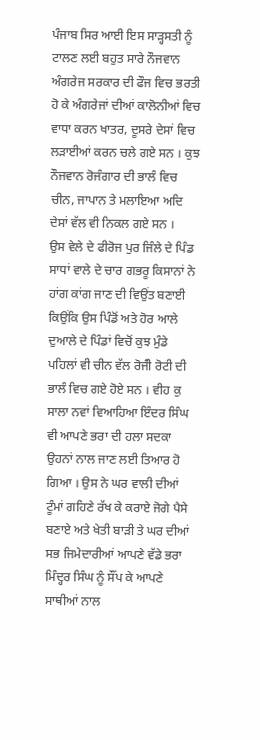ਪੰਜਾਬ ਸਿਰ ਆਈ ਇਸ ਸਾੜ੍ਹਸਤੀ ਨੂੰ ਟਾਲਣ ਲਈ ਬਹੁਤ ਸਾਰੇ ਨੌਜਵਾਨ ਅੰਗਰੇਜ ਸਰਕਾਰ ਦੀ ਫੌਜ ਵਿਚ ਭਰਤੀ ਹੋ ਕੇ ਅੰਗਰੇਜਾਂ ਦੀਆਂ ਕਾਲੋਨੀਆਂ ਵਿਚ ਵਾਧਾ ਕਰਨ ਖਾਤਰ, ਦੂਸਰੇ ਦੇਸਾਂ ਵਿਚ ਲੜਾਈਆਂ ਕਰਨ ਚਲੇ ਗਏ ਸਨ । ਕੁਝ ਨੌਜਵਾਨ ਰੋਜੰਗਾਰ ਦੀ ਭਾਲੰ ਵਿਚ ਚੀਨ, ਜਾਪਾਨ ਤੇ ਮਲਾਇਆ ਅਦਿ ਦੇਸਾਂ ਵੱਲ ਵੀ ਨਿਕਲ ਗਏ ਸਨ ।
ਉਸ ਵੇਲੇ ਦੇ ਫੀਰੋਜ ਪੁਰ ਜਿੰਲੇ ਦੇ ਪਿੰਡ ਸਾਧਾਂ ਵਾਲੇ ਦੇ ਚਾਰ ਗਭਰੂ ਕਿਸਾਨਾਂ ਨੇ ਹਾਂਗ ਕਾਂਗ ਜਾਣ ਦੀ ਵਿਉਂਤ ਬਣਾਈ ਕਿਉਂਕਿ ਉਸ ਪਿੰਡੋਂ ਅਤੇ ਹੋਰ ਆਲੇ ਦੁਆਲੇ ਦੇ ਪਿੰਡਾਂ ਵਿਚੋਂ ਕੁਝ ਮੁੰਡੇ ਪਹਿਲਾਂ ਵੀ ਚੀਨ ਵੱਲ ਰੋਜੰੀ ਰੋਟੀ ਦੀ ਭਾਲੰ ਵਿਚ ਗਏ ਹੋਏ ਸਨ । ਵੀਹ ਕੁ ਸਾਲਾ ਨਵਾਂ ਵਿਆਹਿਆ ਇੰਦਰ ਸਿੰਘ ਵੀ ਆਪਣੇ ਭਰਾ ਦੀ ਹਲਾ ਸਦਕਾ ਉਹਨਾਂ ਨਾਲ ਜਾਣ ਲਈ ਤਿਆਰ ਹੋ ਗਿਆ । ਉਸ ਨੇ ਘਰ ਵਾਲੀ ਦੀਆਂ ਟੂੰਮਾਂ ਗਹਿਣੇ ਰੱਖ ਕੇ ਕਰਾਏ ਜੋਗੇ ਪੈਸੇ ਬਣਾਏ ਅਤੇ ਖੇਤੀ ਬਾੜੀ ਤੇ ਘਰ ਦੀਆਂ ਸਭ ਜਿਮੇਦਾਰੀਆਂ ਆਪਣੇ ਵੱਡੇ ਭਰਾ ਮਿੰਦ੍ਹਰ ਸਿੰਘ ਨੂੰ ਸੌਂਪ ਕੇ ਆਪਣੇ ਸਾਥੀਆਂ ਨਾਲ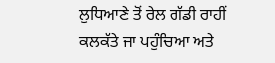ਲੁਧਿਆਣੇ ਤੋਂ ਰੇਲ ਗੱਡੀ ਰਾਹੀਂ ਕਲਕੱਤੇ ਜਾ ਪਹੁੰਚਿਆ ਅਤੇ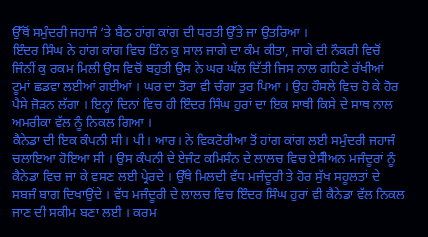ਉੱਥੋਂ ਸਮੁੰਦਰੀ ਜਹਾਜੰ ‘ਤੇ ਬੈਠ ਹਾਂਗ ਕਾਂਗ ਦੀ ਧਰਤੀ ਉੱਤੇ ਜਾ ਉਤਰਿਆ ।
ਇੰਦਰ ਸਿੰਘ ਨੇ ਹਾਂਗ ਕਾਂਗ ਵਿਚ ਤਿੰਨ ਕੁ ਸਾਲ ਜਾਗੇ ਦਾ ਕੰਮ ਕੀਤਾ, ਜਾਗੇ ਦੀ ਨੌਕਰੀ ਵਿਚੋਂ ਜਿੰਨੀਂ ਕੁ ਰਕਮ ਮਿਲੀ ਉਸ ਵਿਚੋਂ ਬਹੁਤੀ ਉਸ ਨੇ ਘਰ ਘੱਲ ਦਿੱਤੀ ਜਿਸ ਨਾਲ ਗਹਿਣੇ ਰੱਖੀਆਂ ਟੂਮਾਂ ਛਡਵਾ ਲਈਆਂ ਗਈਆਂ । ਘਰ ਦਾ ਤੋਰਾ ਵੀ ਚੰਗਾ ਤੁਰ ਪਿਆ । ਉਹ ਹੌਸਲੇ ਵਿਚ ਹੋ ਕੇ ਹੋਰ ਪੈਸੇ ਜੋੜਨ ਲੱਗਾ । ਇਨ੍ਹਾਂ ਦਿਨਾਂ ਵਿਚ ਹੀ ਇੰਦਰ ਸਿੰਘ ਹੁਰਾਂ ਦਾ ਇਕ ਸਾਥੀ ਕਿਸੇ ਦੇ ਸਾਥ ਨਾਲ ਅਮਰੀਕਾ ਵੱਲ ਨੂੰ ਨਿਕਲ ਗਿਆ ।
ਕੈਨੇਡਾ ਦੀ ਇਕ ਕੰਪਨੀ ਸੀ। ਪੀ। ਆਰ। ਨੇ ਵਿਕਟੋਰੀਆ ਤੋਂ ਹਾਂਗ ਕਾਂਗ ਲਈ ਸਮੁੰਦਰੀ ਜਹਾਜੰ ਚਲਾਇਆ ਹੋਇਆ ਸੀ । ਉਸ ਕੰਪਨੀ ਦੇ ਏਜੰਟ ਕਮਿਸੰਨ ਦੇ ਲਾਲਚ ਵਿਚ ਏਸੰੀਅਨ ਮਜੰਦੂਰਾਂ ਨੂੰ ਕੈਨੇਡਾ ਵਿਚ ਜਾ ਕੇ ਵਸਣ ਲਈ ਪ੍ਰੇਰਦੇ । ਉੱਥੇ ਮਿਲਦੀ ਵੱਧ ਮਜੰਦੂਰੀ ਤੇ ਹੋਰ ਸੁੱਖ ਸਹੂਲਤਾਂ ਦੇ ਸਬਜੰ ਬਾਗ ਦਿਖਾਉਂਦੇ । ਵੱਧ ਮਜੰਦੂਰੀ ਦੇ ਲਾਲਚ ਵਿਚ ਇੰਦਰ ਸਿੰਘ ਹੁਰਾਂ ਵੀ ਕੈਨੇਡਾ ਵੱਲ ਨਿਕਲ ਜਾਣ ਦੀ ਸਕੀਮ ਬਣਾ ਲਈ । ਕਰਮ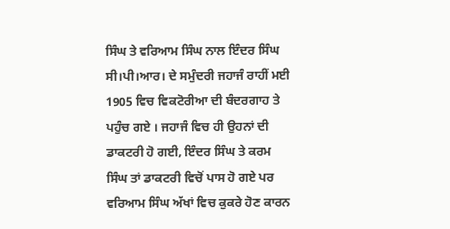ਸਿੰਘ ਤੇ ਵਰਿਆਮ ਸਿੰਘ ਨਾਲ ਇੰਦਰ ਸਿੰਘ ਸੀ।ਪੀ।ਆਰ। ਦੇ ਸਮੁੰਦਰੀ ਜਹਾਜੰ ਰਾਹੀਂ ਮਈ 1905 ਵਿਚ ਵਿਕਟੋਰੀਆ ਦੀ ਬੰਦਰਗਾਹ ਤੇ ਪਹੁੰਚ ਗਏ । ਜਹਾਜੰ ਵਿਚ ਹੀ ਉਹਨਾਂ ਦੀ ਡਾਕਟਰੀ ਹੋ ਗਈ, ਇੰਦਰ ਸਿੰਘ ਤੇ ਕਰਮ ਸਿੰਘ ਤਾਂ ਡਾਕਟਰੀ ਵਿਚੋਂ ਪਾਸ ਹੋ ਗਏ ਪਰ ਵਰਿਆਮ ਸਿੰਘ ਅੱਖਾਂ ਵਿਚ ਕੁਕਰੇ ਹੋਣ ਕਾਰਨ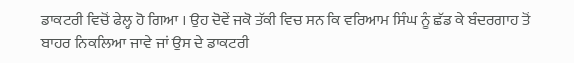ਡਾਕਟਰੀ ਵਿਚੋਂ ਫੇਲ੍ਹ ਹੋ ਗਿਆ । ਉਹ ਦੋਵੇਂ ਜਕੋ ਤੱਕੀ ਵਿਚ ਸਨ ਕਿ ਵਰਿਆਮ ਸਿੰਘ ਨੂੰ ਛੱਡ ਕੇ ਬੰਦਰਗਾਹ ਤੋਂ ਬਾਹਰ ਨਿਕਲਿਆ ਜਾਵੇ ਜਾਂ ਉਸ ਦੇ ਡਾਕਟਰੀ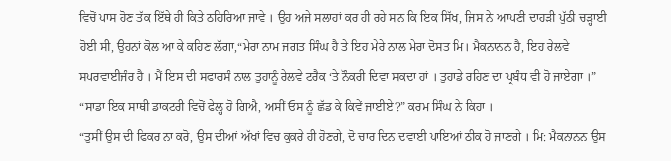ਵਿਚੋਂ ਪਾਸ ਹੋਣ ਤੱਕ ਇੱਥੇ ਹੀ ਕਿਤੇ ਠਹਿਰਿਆ ਜਾਵੇ । ਉਹ ਅਜੇ ਸਲਾਹਾਂ ਕਰ ਹੀ ਰਹੇ ਸਨ ਕਿ ਇਕ ਸਿੱਖ, ਜਿਸ ਨੇ ਆਪਣੀ ਦਾਹੜੀ ਪੁੱਠੀ ਚੜ੍ਹਾਈ ਹੋਈ ਸੀ, ਉਹਨਾਂ ਕੋਲ ਆ ਕੇ ਕਹਿਣ ਲੱਗਾ,“ਮੇਰਾ ਨਾਮ ਜਗਤ ਸਿੰਘ ਹੈ ਤੇ ਇਹ ਮੇਰੇ ਨਾਲ ਮੇਰਾ ਦੋਸਤ ਮਿ। ਮੈਕਨਾਨਨ ਹੈ, ਇਹ ਰੇਲਵੇ ਸਪਰਵਾਈਜੰਰ ਹੈ । ਮੈਂ ਇਸ ਦੀ ਸਫਾਰਸੰ ਨਾਲ ਤੁਹਾਨੂੰ ਰੇਲਵੇ ਟਰੈਕ ‘ਤੇ ਨੌਕਰੀ ਦਿਵਾ ਸਕਦਾ ਹਾਂ । ਤੁਹਾਡੇ ਰਹਿਣ ਦਾ ਪ੍ਰਬੰਧ ਵੀ ਹੋ ਜਾਏਗਾ ।”
“ਸਾਡਾ ਇਕ ਸਾਥੀ ਡਾਕਟਰੀ ਵਿਚੋਂ ਫੇਲ੍ਹ ਹੋ ਗਿਐ, ਅਸੀਂ ਓਸ ਨੂੰ ਛੱਡ ਕੇ ਕਿਵੇਂ ਜਾਈਏ?” ਕਰਮ ਸਿੰਘ ਨੇ ਕਿਹਾ ।
“ਤੁਸੀਂ ਉਸ ਦੀ ਫਿਕਰ ਨਾ ਕਰੋ, ਉਸ ਦੀਆਂ ਅੱਖਾਂ ਵਿਚ ਕੁਕਰੇ ਹੀ ਹੋਣਗੇ, ਦੋ ਚਾਰ ਦਿਨ ਦਵਾਈ ਪਾਇਆਂ ਠੀਕ ਹੋ ਜਾਣਗੇ । ਮਿ: ਮੈਕਨਾਨਨ ਉਸ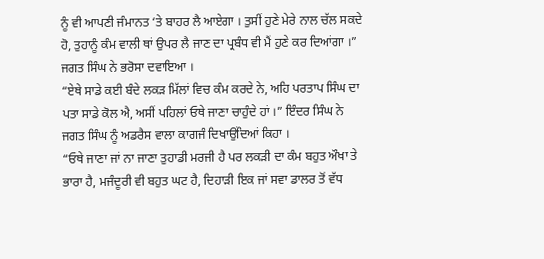ਨੂੰ ਵੀ ਆਪਣੀ ਜੰਮਾਨਤ ‘ਤੇ ਬਾਹਰ ਲੈ ਆਏਗਾ । ਤੁਸੀਂ ਹੁਣੇ ਮੇਰੇ ਨਾਲ ਚੱਲ ਸਕਦੇ ਹੋ, ਤੁਹਾਨੂੰ ਕੰਮ ਵਾਲੀ ਥਾਂ ਉਪਰ ਲੈ ਜਾਣ ਦਾ ਪ੍ਰਬੰਧ ਵੀ ਮੈਂ ਹੁਣੇ ਕਰ ਦਿਆਂਗਾ ।” ਜਗਤ ਸਿੰਘ ਨੇ ਭਰੋਸਾ ਦਵਾਇਆ ।
“ਏਥੇ ਸਾਡੇ ਕਈ ਬੰਦੇ ਲਕੜ ਮਿੱਲਾਂ ਵਿਚ ਕੰਮ ਕਰਦੇ ਨੇ, ਅਹਿ ਪਰਤਾਪ ਸਿੰਘ ਦਾ ਪਤਾ ਸਾਡੇ ਕੋਲ ਐ, ਅਸੀਂ ਪਹਿਲਾਂ ਓਥੇ ਜਾਣਾ ਚਾਹੁੰਦੇ ਹਾਂ ।” ਇੰਦਰ ਸਿੰਘ ਨੇ ਜਗਤ ਸਿੰਘ ਨੂੰ ਅਡਰੈਸ ਵਾਲਾ ਕਾਗਜੰ ਦਿਖਾਉਂਦਿਆਂ ਕਿਹਾ ।
“ਓਥੇ ਜਾਣਾ ਜਾਂ ਨਾ ਜਾਣਾ ਤੁਹਾਡੀ ਮਰਜੀ ਹੈ ਪਰ ਲਕੜੀ ਦਾ ਕੰਮ ਬਹੁਤ ਔਖਾ ਤੇ ਭਾਰਾ ਹੈ, ਮਜੰਦੂਰੀ ਵੀ ਬਹੁਤ ਘਟ ਹੈ, ਦਿਹਾੜੀ ਇਕ ਜਾਂ ਸਵਾ ਡਾਲਰ ਤੋਂ ਵੱਧ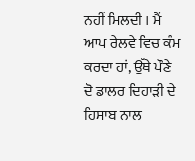ਨਹੀਂ ਮਿਲਦੀ । ਮੈਂ ਆਪ ਰੇਲਵੇ ਵਿਚ ਕੰਮ ਕਰਦਾ ਹਾਂ, ਉੱਥੇ ਪੌਣੇ ਦੋ ਡਾਲਰ ਦਿਹਾੜੀ ਦੇ ਹਿਸਾਬ ਨਾਲ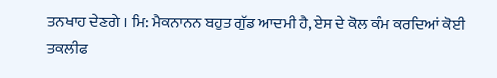ਤਨਖਾਹ ਦੇਣਗੇ । ਮਿ: ਮੈਕਨਾਨਨ ਬਹੁਤ ਗੁੱਡ ਆਦਮੀ ਹੈ, ਏਸ ਦੇ ਕੋਲ ਕੰਮ ਕਰਦਿਆਂ ਕੋਈ ਤਕਲੀਫ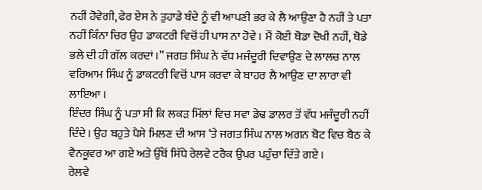ਨਹੀਂ ਹੋਵੇਗੀ, ਫੇਰ ਏਸ ਨੇ ਤੁਹਾਡੇ ਬੰਦੇ ਨੂੰ ਵੀ ਆਪਣੀ ਭਰ ਕੇ ਲੈ ਆਉਣਾ ਹੈ ਨਹੀਂ ਤੇ ਪਤਾ ਨਹੀਂ ਕਿੰਨਾ ਚਿਰ ਉਹ ਡਾਕਟਰੀ ਵਿਚੋਂ ਹੀ ਪਾਸ ਨਾ ਹੋਵੇ । ਮੈਂ ਕੋਈ ਥੋਡਾ ਦੋਖੀ ਨਹੀਂ, ਥੋਡੇ ਭਲੇ ਦੀ ਹੀ ਗੱਲ ਕਰਦਾਂ ।” ਜਗਤ ਸਿੰਘ ਨੇ ਵੱਧ ਮਜੰਦੂਰੀ ਦਿਵਾਉਣ ਦੇ ਲਾਲਚ ਨਾਲ ਵਰਿਆਮ ਸਿੰਘ ਨੂੰ ਡਾਕਟਰੀ ਵਿਚੋਂ ਪਾਸ ਕਰਵਾ ਕੇ ਬਾਹਰ ਲੈ ਆਉਣ ਦਾ ਲਾਰਾ ਵੀ ਲਾਇਆ ।
ਇੰਦਰ ਸਿੰਘ ਨੂੰ ਪਤਾ ਸੀ ਕਿ ਲਕੜ ਮਿੱਲਾਂ ਵਿਚ ਸਵਾ ਡੇਢ ਡਾਲਰ ਤੋਂ ਵੱਧ ਮਜੰਦੂਰੀ ਨਹੀਂ ਦਿੰਦੇ । ਉਹ ਬਹੁਤੇ ਪੈਸੇ ਮਿਲਣ ਦੀ ਆਸ ‘ਤੇ ਜਗਤ ਸਿੰਘ ਨਾਲ ਅਗਨ ਬੋਟ ਵਿਚ ਬੈਠ ਕੇ ਵੈਨਕੂਵਰ ਆ ਗਏ ਅਤੇ ਉੱਥੋਂ ਸਿੱਧੇ ਰੇਲਵੇ ਟਰੈਕ ਉਪਰ ਪਹੁੰਚਾ ਦਿੱਤੇ ਗਏ ।
ਰੇਲਵੇ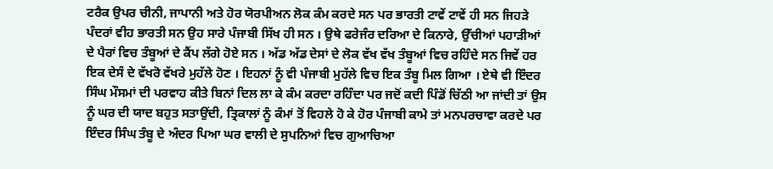ਟਰੈਕ ਉਪਰ ਚੀਨੀ, ਜਾਪਾਨੀ ਅਤੇ ਹੋਰ ਯੋਰਪੀਅਨ ਲੋਕ ਕੰਮ ਕਰਦੇ ਸਨ ਪਰ ਭਾਰਤੀ ਟਾਵੇਂ ਟਾਵੇਂ ਹੀ ਸਨ ਜਿਹੜੇ ਪੰਦਰਾਂ ਵੀਹ ਭਾਰਤੀ ਸਨ ਉਹ ਸਾਰੇ ਪੰਜਾਬੀ ਸਿੱਖ ਹੀ ਸਨ । ਉਥੇ ਫਰੇਜੰਰ ਦਰਿਆ ਦੇ ਕਿਨਾਰੇ, ਉੱਚੀਆਂ ਪਹਾੜੀਆਂ ਦੇ ਪੈਰਾਂ ਵਿਚ ਤੰਬੂਆਂ ਦੇ ਕੈਂਪ ਲੱਗੇ ਹੋਏ ਸਨ । ਅੱਡ ਅੱਡ ਦੇਸਾਂ ਦੇ ਲੋਕ ਵੱਖ ਵੱਖ ਤੰਬੂਆਂ ਵਿਚ ਰਹਿੰਦੇ ਸਨ ਜਿਵੇਂ ਹਰ ਇਕ ਦੇਸੰ ਦੇ ਵੱਖਰੋ ਵੱਖਰੇ ਮੁਹੱਲੇ ਹੋਣ । ਇਹਨਾਂ ਨੂੰ ਵੀ ਪੰਜਾਬੀ ਮੁਹੱਲੇ ਵਿਚ ਇਕ ਤੰਬੂ ਮਿਲ ਗਿਆ । ਏਥੇ ਵੀ ਇੰਦਰ ਸਿੰਘ ਮੌਸਮਾਂ ਦੀ ਪਰਵਾਹ ਕੀਤੇ ਬਿਨਾਂ ਦਿਲ ਲਾ ਕੇ ਕੰਮ ਕਰਦਾ ਰਹਿੰਦਾ ਪਰ ਜਦੋਂ ਕਦੀ ਪਿੰਡੋਂ ਚਿੱਠੀ ਆ ਜਾਂਦੀ ਤਾਂ ਉਸ ਨੂੰ ਘਰ ਦੀ ਯਾਦ ਬਹੁਤ ਸਤਾਉਂਦੀ, ਤ੍ਰਿਕਾਲਾਂ ਨੂੰ ਕੰਮਾਂ ਤੋਂ ਵਿਹਲੇ ਹੋ ਕੇ ਹੋਰ ਪੰਜਾਬੀ ਕਾਮੇ ਤਾਂ ਮਨਪਰਚਾਵਾ ਕਰਦੇ ਪਰ ਇੰਦਰ ਸਿੰਘ ਤੰਬੂ ਦੇ ਅੰਦਰ ਪਿਆ ਘਰ ਵਾਲੀ ਦੇ ਸੁਪਨਿਆਂ ਵਿਚ ਗੁਆਚਿਆ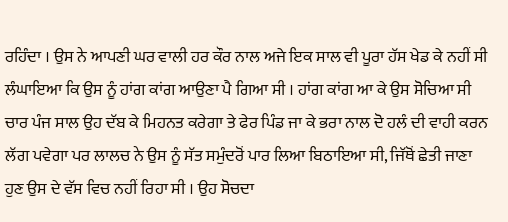ਰਹਿੰਦਾ । ਉਸ ਨੇ ਆਪਣੀ ਘਰ ਵਾਲੀ ਹਰ ਕੌਰ ਨਾਲ ਅਜੇ ਇਕ ਸਾਲ ਵੀ ਪੂਰਾ ਹੱਸ ਖੇਡ ਕੇ ਨਹੀਂ ਸੀ ਲੰਘਾਇਆ ਕਿ ਉਸ ਨੂੰ ਹਾਂਗ ਕਾਂਗ ਆਉਣਾ ਪੈ ਗਿਆ ਸੀ । ਹਾਂਗ ਕਾਂਗ ਆ ਕੇ ਉਸ ਸੋਚਿਆ ਸੀ ਚਾਰ ਪੰਜ ਸਾਲ ਉਹ ਦੱਬ ਕੇ ਮਿਹਨਤ ਕਰੇਗਾ ਤੇ ਫੇਰ ਪਿੰਡ ਜਾ ਕੇ ਭਰਾ ਨਾਲ ਦੋ ਹਲੰ ਦੀ ਵਾਹੀ ਕਰਨ ਲੱਗ ਪਵੇਗਾ ਪਰ ਲਾਲਚ ਨੇ ਉਸ ਨੂੰ ਸੱਤ ਸਮੁੰਦਰੋਂ ਪਾਰ ਲਿਆ ਬਿਠਾਇਆ ਸੀ, ਜਿੱਥੋਂ ਛੇਤੀ ਜਾਣਾ ਹੁਣ ਉਸ ਦੇ ਵੱਸ ਵਿਚ ਨਹੀਂ ਰਿਹਾ ਸੀ । ਉਹ ਸੋਚਦਾ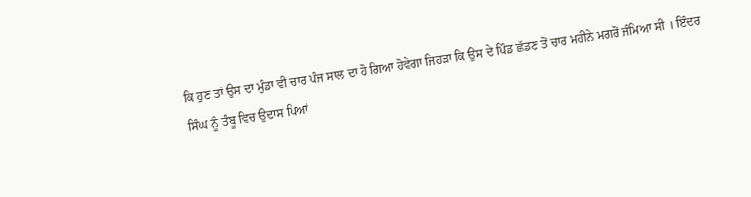ਕਿ ਹੁਣ ਤਾਂ ਉਸ ਦਾ ਮੁੰਡਾ ਵੀ ਚਾਰ ਪੰਜ ਸਾਲ ਦਾ ਹੋ ਗਿਆ ਹੋਵੇਗਾ ਜਿਹੜਾ ਕਿ ਉਸ ਦੇ ਪਿੰਡ ਛੱਡਣ ਤੋਂ ਚਾਰ ਮਹੀਨੇ ਮਗਰੋਂ ਜੰਮਿਆ ਸੀ । ਇੰਦਰ ਸਿੰਘ ਨੂੰ ਤੰਬੂ ਵਿਚ ਉਦਾਸ ਪਿਆਂ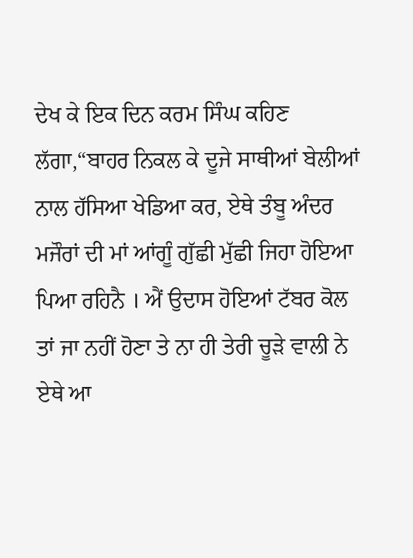ਦੇਖ ਕੇ ਇਕ ਦਿਨ ਕਰਮ ਸਿੰਘ ਕਹਿਣ ਲੱਗਾ,“ਬਾਹਰ ਨਿਕਲ ਕੇ ਦੂਜੇ ਸਾਥੀਆਂ ਬੇਲੀਆਂ ਨਾਲ ਹੱਸਿਆ ਖੇਡਿਆ ਕਰ, ਏਥੇ ਤੰਬੂ ਅੰਦਰ ਮਜੌਰਾਂ ਦੀ ਮਾਂ ਆਂਗੂੰ ਗੁੱਛੀ ਮੁੱਛੀ ਜਿਹਾ ਹੋਇਆ ਪਿਆ ਰਹਿਨੈ । ਐਂ ਉਦਾਸ ਹੋਇਆਂ ਟੱਬਰ ਕੋਲ ਤਾਂ ਜਾ ਨਹੀਂ ਹੋਣਾ ਤੇ ਨਾ ਹੀ ਤੇਰੀ ਚੂੜੇ ਵਾਲੀ ਨੇ ਏਥੇ ਆ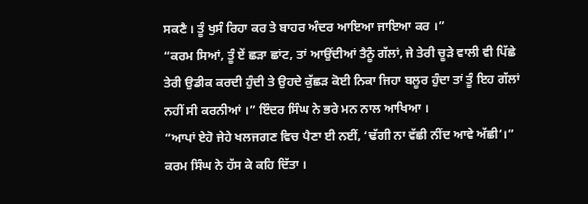ਸਕਣੈ । ਤੂੰ ਖੁਸੰ ਰਿਹਾ ਕਰ ਤੇ ਬਾਹਰ ਅੰਦਰ ਆਇਆ ਜਾਇਆ ਕਰ ।”
“ਕਰਮ ਸਿਆਂ, ਤੂੰ ਏਂ ਛੜਾ ਛਾਂਟ, ਤਾਂ ਆਉਂਦੀਆਂ ਤੈਨੂੰ ਗੱਲਾਂ, ਜੇ ਤੇਰੀ ਚੂੜੇ ਵਾਲੀ ਵੀ ਪਿੱਛੇ ਤੇਰੀ ਉਡੀਕ ਕਰਦੀ ਹੁੰਦੀ ਤੇ ਉਹਦੇ ਕੁੱਛੜ ਕੋਈ ਨਿਕਾ ਜਿਹਾ ਬਲੂਰ ਹੁੰਦਾ ਤਾਂ ਤੂੰ ਇਹ ਗੱਲਾਂ ਨਹੀਂ ਸੀ ਕਰਨੀਆਂ ।” ਇੰਦਰ ਸਿੰਘ ਨੇ ਭਰੇ ਮਨ ਨਾਲ ਆਖਿਆ ।
“ਆਪਾਂ ਏਹੋ ਜੇਹੇ ਖਲਜਗਣ ਵਿਚ ਪੈਣਾ ਈ ਨਈਂ, ‘ਢੱਗੀ ਨਾ ਵੱਛੀ ਨੀਂਦ ਆਵੇ ਅੱਛੀ’।” ਕਰਮ ਸਿੰਘ ਨੇ ਹੱਸ ਕੇ ਕਹਿ ਦਿੱਤਾ ।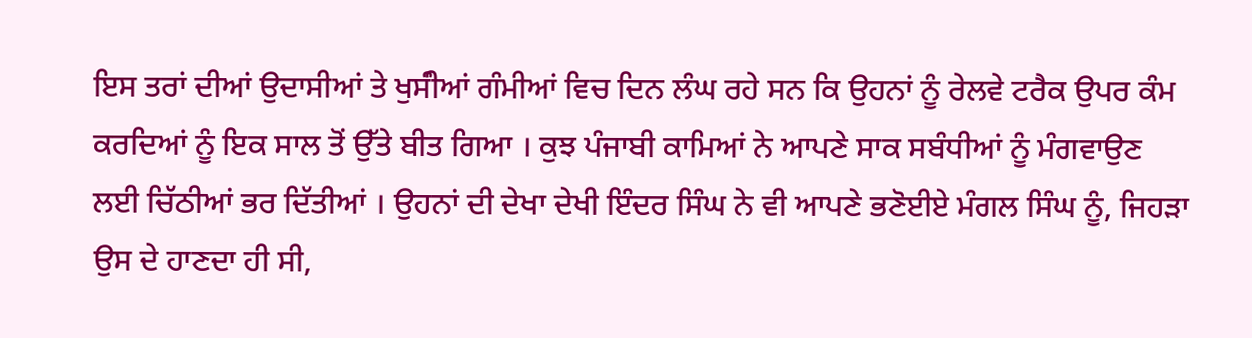ਇਸ ਤਰਾਂ ਦੀਆਂ ਉਦਾਸੀਆਂ ਤੇ ਖੁਸੰੀਆਂ ਗੰਮੀਆਂ ਵਿਚ ਦਿਨ ਲੰਘ ਰਹੇ ਸਨ ਕਿ ਉਹਨਾਂ ਨੂੰ ਰੇਲਵੇ ਟਰੈਕ ਉਪਰ ਕੰਮ ਕਰਦਿਆਂ ਨੂੰ ਇਕ ਸਾਲ ਤੋਂ ਉੱਤੇ ਬੀਤ ਗਿਆ । ਕੁਝ ਪੰਜਾਬੀ ਕਾਮਿਆਂ ਨੇ ਆਪਣੇ ਸਾਕ ਸਬੰਧੀਆਂ ਨੂੰ ਮੰਗਵਾਉਣ ਲਈ ਚਿੱਠੀਆਂ ਭਰ ਦਿੱਤੀਆਂ । ਉਹਨਾਂ ਦੀ ਦੇਖਾ ਦੇਖੀ ਇੰਦਰ ਸਿੰਘ ਨੇ ਵੀ ਆਪਣੇ ਭਣੋਈਏ ਮੰਗਲ ਸਿੰਘ ਨੂੰ, ਜਿਹੜਾ ਉਸ ਦੇ ਹਾਣਦਾ ਹੀ ਸੀ,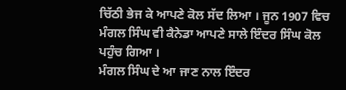ਚਿੱਠੀ ਭੇਜ ਕੇ ਆਪਣੇ ਕੋਲ ਸੱਦ ਲਿਆ । ਜੂਨ 1907 ਵਿਚ ਮੰਗਲ ਸਿੰਘ ਵੀ ਕੈਨੇਡਾ ਆਪਣੇ ਸਾਲੇ ਇੰਦਰ ਸਿੰਘ ਕੋਲ ਪਹੁੰਚ ਗਿਆ ।
ਮੰਗਲ ਸਿੰਘ ਦੇ ਆ ਜਾਣ ਨਾਲ ਇੰਦਰ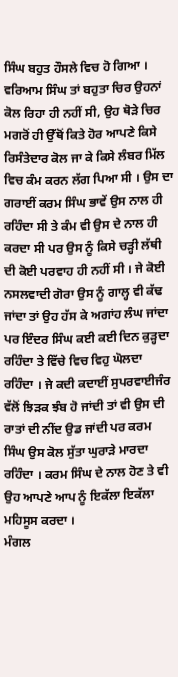ਸਿੰਘ ਬਹੁਤ ਹੌਸਲੇ ਵਿਚ ਹੋ ਗਿਆ । ਵਰਿਆਮ ਸਿੰਘ ਤਾਂ ਬਹੁਤਾ ਚਿਰ ਉਹਨਾਂ ਕੋਲ ਰਿਹਾ ਹੀ ਨਹੀਂ ਸੀ, ਉਹ ਥੋੜੇ ਚਿਰ ਮਗਰੋਂ ਹੀ ਉੱਥੋਂ ਕਿਤੇ ਹੋਰ ਆਪਣੇ ਕਿਸੇ ਰਿਸੰਤੇਦਾਰ ਕੋਲ ਜਾ ਕੇ ਕਿਸੇ ਲੰਬਰ ਮਿੱਲ ਵਿਚ ਕੰਮ ਕਰਨ ਲੱਗ ਪਿਆ ਸੀ । ਉਸ ਦਾ ਗਰਾਈਂ ਕਰਮ ਸਿੰਘ ਭਾਵੇਂ ਉਸ ਨਾਲ ਹੀ ਰਹਿੰਦਾ ਸੀ ਤੇ ਕੰਮ ਵੀ ਉਸ ਦੇ ਨਾਲ ਹੀ ਕਰਦਾ ਸੀ ਪਰ ਉਸ ਨੂੰ ਕਿਸੇ ਚੜ੍ਹੀ ਲੱਥੀ ਦੀ ਕੋਈ ਪਰਵਾਹ ਹੀ ਨਹੀਂ ਸੀ । ਜੇ ਕੋਈ ਨਸਲਵਾਦੀ ਗੋਰਾ ਉਸ ਨੂੰ ਗਾਲ੍ਹ ਵੀ ਕੱਢ ਜਾਂਦਾ ਤਾਂ ਉਹ ਹੱਸ ਕੇ ਅਗਾਂਹ ਲੰਘ ਜਾਂਦਾ ਪਰ ਇੰਦਰ ਸਿੰਘ ਕਈ ਕਈ ਦਿਨ ਕੁੜ੍ਹਦਾ ਰਹਿੰਦਾ ਤੇ ਵਿੱਚੇ ਵਿਚ ਵਿਹੁ ਘੋਲਦਾ ਰਹਿੰਦਾ । ਜੇ ਕਦੀ ਕਦਾਈਂ ਸੁਪਰਵਾਈਜੰਰ ਵੱਲੋਂ ਝਿੜਕ ਝੰਬ ਹੋ ਜਾਂਦੀ ਤਾਂ ਵੀ ਉਸ ਦੀ ਰਾਤਾਂ ਦੀ ਨੀਂਦ ਉਡ ਜਾਂਦੀ ਪਰ ਕਰਮ ਸਿੰਘ ਉਸ ਕੋਲ ਸੁੱਤਾ ਘੁਰਾੜੇ ਮਾਰਦਾ ਰਹਿੰਦਾ । ਕਰਮ ਸਿੰਘ ਦੇ ਨਾਲ ਹੋਣ ਤੇ ਵੀ ਉਹ ਆਪਣੇ ਆਪ ਨੂੰ ਇਕੱਲਾ ਇਕੱਲਾ ਮਹਿਸੂਸ ਕਰਦਾ ।
ਮੰਗਲ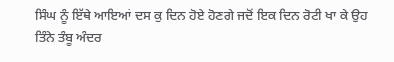ਸਿੰਘ ਨੂੰ ਇੱਥੇ ਆਇਆਂ ਦਸ ਕੁ ਦਿਨ ਹੋਏ ਹੋਣਗੇ ਜਦੋਂ ਇਕ ਦਿਨ ਰੋਟੀ ਖਾ ਕੇ ਉਹ ਤਿੰਨੇ ਤੰਬੂ ਅੰਦਰ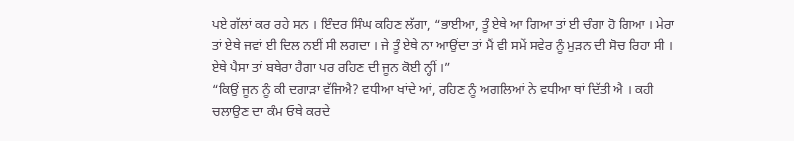ਪਏ ਗੱਲਾਂ ਕਰ ਰਹੇ ਸਨ । ਇੰਦਰ ਸਿੰਘ ਕਹਿਣ ਲੱਗਾ, “ਭਾਈਆ, ਤੂੰ ਏਥੇ ਆ ਗਿਆ ਤਾਂ ਈ ਚੰਗਾ ਹੋ ਗਿਆ । ਮੇਰਾ ਤਾਂ ਏਥੇ ਜਵਾਂ ਈ ਦਿਲ ਨਈਂ ਸੀ ਲਗਦਾ । ਜੇ ਤੂੰ ਏਥੇ ਨਾ ਆਉਂਦਾ ਤਾਂ ਮੈਂ ਵੀ ਸਮੇਂ ਸਵੇਰ ਨੂੰ ਮੁੜਨ ਦੀ ਸੋਚ ਰਿਹਾ ਸੀ । ਏਥੇ ਪੈਸਾ ਤਾਂ ਬਥੇਰਾ ਹੈਗਾ ਪਰ ਰਹਿਣ ਦੀ ਜੂਨ ਕੋਈ ਨ੍ਹੀਂ ।”
“ਕਿਉਂ ਜੂਨ ਨੂੰ ਕੀ ਦਗਾੜਾ ਵੱਜਿਐ? ਵਧੀਆ ਖਾਂਦੇ ਆਂ, ਰਹਿਣ ਨੂੰ ਅਗਲਿਆਂ ਨੇ ਵਧੀਆ ਥਾਂ ਦਿੱਤੀ ਐ । ਕਹੀ ਚਲਾਉਣ ਦਾ ਕੰਮ ਓਥੇ ਕਰਦੇ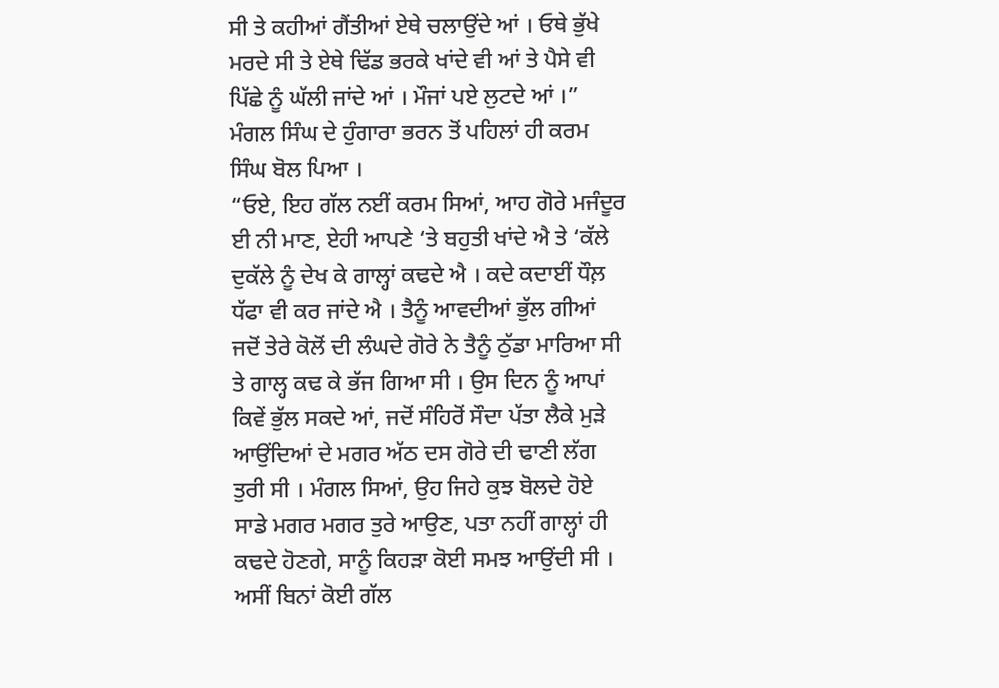ਸੀ ਤੇ ਕਹੀਆਂ ਗੈਂਤੀਆਂ ਏਥੇ ਚਲਾਉਂਦੇ ਆਂ । ਓਥੇ ਭੁੱਖੇ ਮਰਦੇ ਸੀ ਤੇ ਏਥੇ ਢਿੱਡ ਭਰਕੇ ਖਾਂਦੇ ਵੀ ਆਂ ਤੇ ਪੈਸੇ ਵੀ ਪਿੱਛੇ ਨੂੰ ਘੱਲੀ ਜਾਂਦੇ ਆਂ । ਮੌਜਾਂ ਪਏ ਲੁਟਦੇ ਆਂ ।” ਮੰਗਲ ਸਿੰਘ ਦੇ ਹੁੰਗਾਰਾ ਭਰਨ ਤੋਂ ਪਹਿਲਾਂ ਹੀ ਕਰਮ ਸਿੰਘ ਬੋਲ ਪਿਆ ।
“ਓਏ, ਇਹ ਗੱਲ ਨਈਂ ਕਰਮ ਸਿਆਂ, ਆਹ ਗੋਰੇ ਮਜੰਦੂਰ ਈ ਨੀ ਮਾਣ, ਏਹੀ ਆਪਣੇ ‘ਤੇ ਬਹੁਤੀ ਖਾਂਦੇ ਐ ਤੇ ‘ਕੱਲੇ ਦੁਕੱਲੇ ਨੂੰ ਦੇਖ ਕੇ ਗਾਲ੍ਹਾਂ ਕਢਦੇ ਐ । ਕਦੇ ਕਦਾਈਂ ਧੌਲ਼ ਧੱਫਾ ਵੀ ਕਰ ਜਾਂਦੇ ਐ । ਤੈਨੂੰ ਆਵਦੀਆਂ ਭੁੱਲ ਗੀਆਂ ਜਦੋਂ ਤੇਰੇ ਕੋਲੋਂ ਦੀ ਲੰਘਦੇ ਗੋਰੇ ਨੇ ਤੈਨੂੰ ਠੁੱਡਾ ਮਾਰਿਆ ਸੀ ਤੇ ਗਾਲ੍ਹ ਕਢ ਕੇ ਭੱਜ ਗਿਆ ਸੀ । ਉਸ ਦਿਨ ਨੂੰ ਆਪਾਂ ਕਿਵੇਂ ਭੁੱਲ ਸਕਦੇ ਆਂ, ਜਦੋਂ ਸੰਹਿਰੋਂ ਸੌਦਾ ਪੱਤਾ ਲੈਕੇ ਮੁੜੇ ਆਉਂਦਿਆਂ ਦੇ ਮਗਰ ਅੱਠ ਦਸ ਗੋਰੇ ਦੀ ਢਾਣੀ ਲੱਗ ਤੁਰੀ ਸੀ । ਮੰਗਲ ਸਿਆਂ, ਉਹ ਜਿਹੇ ਕੁਝ ਬੋਲਦੇ ਹੋਏ ਸਾਡੇ ਮਗਰ ਮਗਰ ਤੁਰੇ ਆਉਣ, ਪਤਾ ਨਹੀਂ ਗਾਲ੍ਹਾਂ ਹੀ ਕਢਦੇ ਹੋਣਗੇ, ਸਾਨੂੰ ਕਿਹੜਾ ਕੋਈ ਸਮਝ ਆਉਂਦੀ ਸੀ । ਅਸੀਂ ਬਿਨਾਂ ਕੋਈ ਗੱਲ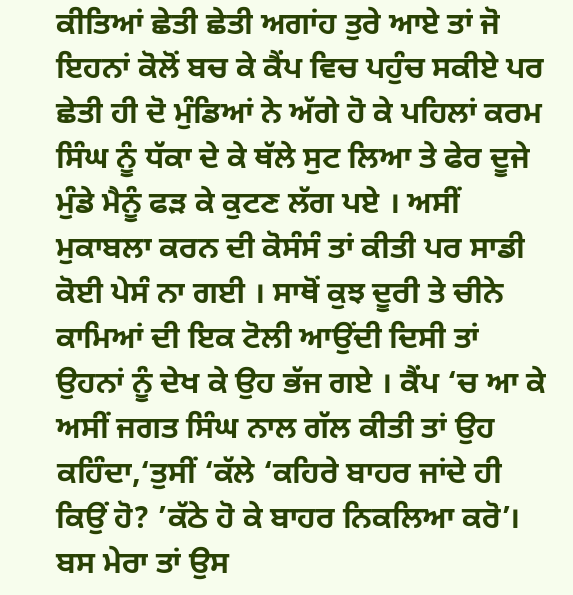ਕੀਤਿਆਂ ਛੇਤੀ ਛੇਤੀ ਅਗਾਂਹ ਤੁਰੇ ਆਏ ਤਾਂ ਜੋ ਇਹਨਾਂ ਕੋਲੋਂ ਬਚ ਕੇ ਕੈਂਪ ਵਿਚ ਪਹੁੰਚ ਸਕੀਏ ਪਰ ਛੇਤੀ ਹੀ ਦੋ ਮੁੰਡਿਆਂ ਨੇ ਅੱਗੇ ਹੋ ਕੇ ਪਹਿਲਾਂ ਕਰਮ ਸਿੰਘ ਨੂੰ ਧੱਕਾ ਦੇ ਕੇ ਥੱਲੇ ਸੁਟ ਲਿਆ ਤੇ ਫੇਰ ਦੂਜੇ ਮੁੰਡੇ ਮੈਨੂੰ ਫੜ ਕੇ ਕੁਟਣ ਲੱਗ ਪਏ । ਅਸੀਂ ਮੁਕਾਬਲਾ ਕਰਨ ਦੀ ਕੋਸੰਸੰ ਤਾਂ ਕੀਤੀ ਪਰ ਸਾਡੀ ਕੋਈ ਪੇਸੰ ਨਾ ਗਈ । ਸਾਥੋਂ ਕੁਝ ਦੂਰੀ ਤੇ ਚੀਨੇ ਕਾਮਿਆਂ ਦੀ ਇਕ ਟੋਲੀ ਆਉਂਦੀ ਦਿਸੀ ਤਾਂ ਉਹਨਾਂ ਨੂੰ ਦੇਖ ਕੇ ਉਹ ਭੱਜ ਗਏ । ਕੈਂਪ ‘ਚ ਆ ਕੇ ਅਸੀਂ ਜਗਤ ਸਿੰਘ ਨਾਲ ਗੱਲ ਕੀਤੀ ਤਾਂ ਉਹ ਕਹਿੰਦਾ,‘ਤੁਸੀਂ ‘ਕੱਲੇ ‘ਕਹਿਰੇ ਬਾਹਰ ਜਾਂਦੇ ਹੀ ਕਿਉਂ ਹੋ? ’ਕੱਠੇ ਹੋ ਕੇ ਬਾਹਰ ਨਿਕਲਿਆ ਕਰੋ’। ਬਸ ਮੇਰਾ ਤਾਂ ਉਸ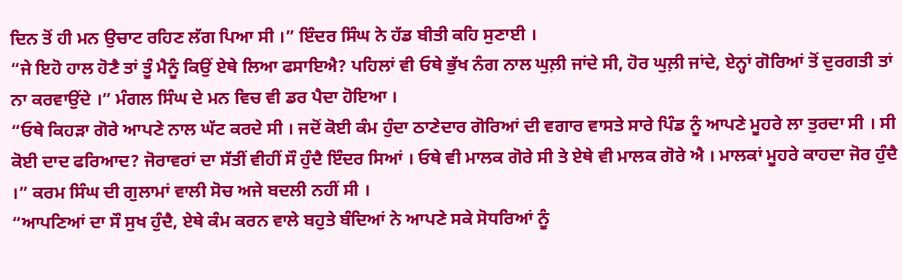ਦਿਨ ਤੋਂ ਹੀ ਮਨ ਉਚਾਟ ਰਹਿਣ ਲੱਗ ਪਿਆ ਸੀ ।” ਇੰਦਰ ਸਿੰਘ ਨੇ ਹੱਡ ਬੀਤੀ ਕਹਿ ਸੁਣਾਈ ।
“ਜੇ ਇਹੋ ਹਾਲ ਹੋਣੈ ਤਾਂ ਤੂੰ ਮੈਨੂੰ ਕਿਉਂ ਏਥੇ ਲਿਆ ਫਸਾਇਐ? ਪਹਿਲਾਂ ਵੀ ਓਥੇ ਭੁੱਖ ਨੰਗ ਨਾਲ ਘੁਲ਼ੀ ਜਾਂਦੇ ਸੀ, ਹੋਰ ਘੁਲ਼ੀ ਜਾਂਦੇ, ਏਨ੍ਹਾਂ ਗੋਰਿਆਂ ਤੋਂ ਦੁਰਗਤੀ ਤਾਂ ਨਾ ਕਰਵਾਉਂਦੇ ।” ਮੰਗਲ ਸਿੰਘ ਦੇ ਮਨ ਵਿਚ ਵੀ ਡਰ ਪੈਦਾ ਹੋਇਆ ।
“ਓਥੇ ਕਿਹੜਾ ਗੋਰੇ ਆਪਣੇ ਨਾਲ ਘੱਟ ਕਰਦੇ ਸੀ । ਜਦੋਂ ਕੋਈ ਕੰਮ ਹੁੰਦਾ ਠਾਣੇਦਾਰ ਗੋਰਿਆਂ ਦੀ ਵਗਾਰ ਵਾਸਤੇ ਸਾਰੇ ਪਿੰਡ ਨੂੰ ਆਪਣੇ ਮੂਹਰੇ ਲਾ ਤੁਰਦਾ ਸੀ । ਸੀ ਕੋਈ ਦਾਦ ਫਰਿਆਦ? ਜੋਰਾਵਰਾਂ ਦਾ ਸੱਤੀਂ ਵੀਹੀਂ ਸੌ ਹੁੰਦੈ ਇੰਦਰ ਸਿਆਂ । ਓਥੇ ਵੀ ਮਾਲਕ ਗੋਰੇ ਸੀ ਤੇ ਏਥੇ ਵੀ ਮਾਲਕ ਗੋਰੇ ਐ । ਮਾਲਕਾਂ ਮੂਹਰੇ ਕਾਹਦਾ ਜੋਰ ਹੁੰਦੈ ।” ਕਰਮ ਸਿੰਘ ਦੀ ਗੁਲਾਮਾਂ ਵਾਲੀ ਸੋਚ ਅਜੇ ਬਦਲੀ ਨਹੀਂ ਸੀ ।
“ਆਪਣਿਆਂ ਦਾ ਸੌ ਸੁਖ ਹੁੰਦੈ, ਏਥੇ ਕੰਮ ਕਰਨ ਵਾਲੇ ਬਹੁਤੇ ਬੰਦਿਆਂ ਨੇ ਆਪਣੇ ਸਕੇ ਸੋਧਰਿਆਂ ਨੂੰ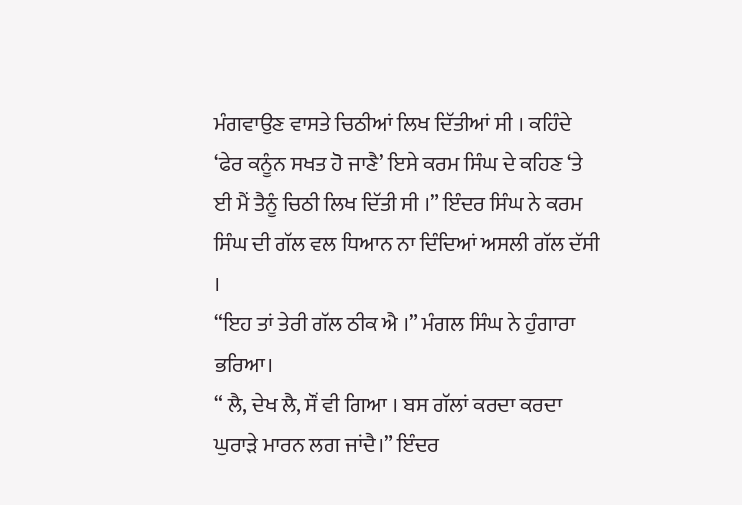ਮੰਗਵਾਉਣ ਵਾਸਤੇ ਚਿਠੀਆਂ ਲਿਖ ਦਿੱਤੀਆਂ ਸੀ । ਕਹਿੰਦੇ ‘ਫੇਰ ਕਨੂੰਨ ਸਖਤ ਹੋ ਜਾਣੈ’ ਇਸੇ ਕਰਮ ਸਿੰਘ ਦੇ ਕਹਿਣ ‘ਤੇ ਈ ਮੈਂ ਤੈਨੂੰ ਚਿਠੀ ਲਿਖ ਦਿੱਤੀ ਸੀ ।” ਇੰਦਰ ਸਿੰਘ ਨੇ ਕਰਮ ਸਿੰਘ ਦੀ ਗੱਲ ਵਲ ਧਿਆਨ ਨਾ ਦਿੰਦਿਆਂ ਅਸਲੀ ਗੱਲ ਦੱਸੀ ।
“ਇਹ ਤਾਂ ਤੇਰੀ ਗੱਲ ਠੀਕ ਐ ।” ਮੰਗਲ ਸਿੰਘ ਨੇ ਹੁੰਗਾਰਾ ਭਰਿਆ।
“ ਲੈ, ਦੇਖ ਲੈ, ਸੌਂ ਵੀ ਗਿਆ । ਬਸ ਗੱਲਾਂ ਕਰਦਾ ਕਰਦਾ ਘੁਰਾੜੇ ਮਾਰਨ ਲਗ ਜਾਂਦੈ।” ਇੰਦਰ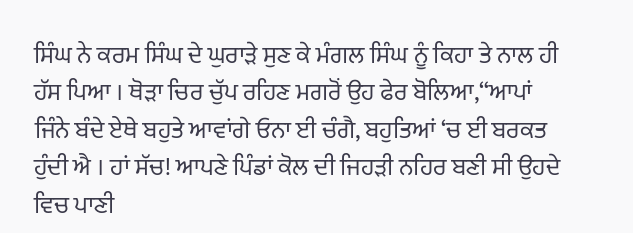ਸਿੰਘ ਨੇ ਕਰਮ ਸਿੰਘ ਦੇ ਘੁਰਾੜੇ ਸੁਣ ਕੇ ਮੰਗਲ ਸਿੰਘ ਨੂੰ ਕਿਹਾ ਤੇ ਨਾਲ ਹੀ ਹੱਸ ਪਿਆ । ਥੋੜਾ ਚਿਰ ਚੁੱਪ ਰਹਿਣ ਮਗਰੋਂ ਉਹ ਫੇਰ ਬੋਲਿਆ,“ਆਪਾਂ ਜਿੰਨੇ ਬੰਦੇ ਏਥੇ ਬਹੁਤੇ ਆਵਾਂਗੇ ਓਨਾ ਈ ਚੰਗੈ, ਬਹੁਤਿਆਂ ‘ਚ ਈ ਬਰਕਤ ਹੁੰਦੀ ਐ । ਹਾਂ ਸੱਚ! ਆਪਣੇ ਪਿੰਡਾਂ ਕੋਲ ਦੀ ਜਿਹੜੀ ਨਹਿਰ ਬਣੀ ਸੀ ਉਹਦੇ ਵਿਚ ਪਾਣੀ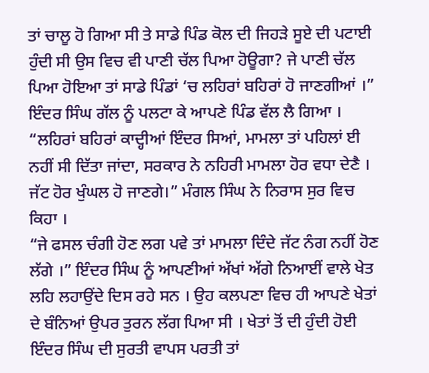ਤਾਂ ਚਾਲੂ ਹੋ ਗਿਆ ਸੀ ਤੇ ਸਾਡੇ ਪਿੰਡ ਕੋਲ ਦੀ ਜਿਹੜੇ ਸੂਏ ਦੀ ਪਟਾਈ ਹੁੰਦੀ ਸੀ ਉਸ ਵਿਚ ਵੀ ਪਾਣੀ ਚੱਲ ਪਿਆ ਹੋਊਗਾ? ਜੇ ਪਾਣੀ ਚੱਲ ਪਿਆ ਹੋਇਆ ਤਾਂ ਸਾਡੇ ਪਿੰਡਾਂ ‘ਚ ਲਹਿਰਾਂ ਬਹਿਰਾਂ ਹੋ ਜਾਣਗੀਆਂ ।” ਇੰਦਰ ਸਿੰਘ ਗੱਲ ਨੂੰ ਪਲਟਾ ਕੇ ਆਪਣੇ ਪਿੰਡ ਵੱਲ ਲੈ ਗਿਆ ।
“ਲਹਿਰਾਂ ਬਹਿਰਾਂ ਕਾਦ੍ਹੀਆਂ ਇੰਦਰ ਸਿਆਂ, ਮਾਮਲਾ ਤਾਂ ਪਹਿਲਾਂ ਈ ਨਹੀਂ ਸੀ ਦਿੱਤਾ ਜਾਂਦਾ, ਸਰਕਾਰ ਨੇ ਨਹਿਰੀ ਮਾਮਲਾ ਹੋਰ ਵਧਾ ਦੇਣੈ । ਜੱਟ ਹੋਰ ਖੁੰਘਲ ਹੋ ਜਾਣਗੇ।” ਮੰਗਲ ਸਿੰਘ ਨੇ ਨਿਰਾਸ ਸੁਰ ਵਿਚ ਕਿਹਾ ।
“ਜੇ ਫਸਲ ਚੰਗੀ ਹੋਣ ਲਗ ਪਵੇ ਤਾਂ ਮਾਮਲਾ ਦਿੰਦੇ ਜੱਟ ਨੰਗ ਨਹੀਂ ਹੋਣ ਲੱਗੇ ।” ਇੰਦਰ ਸਿੰਘ ਨੂੰ ਆਪਣੀਆਂ ਅੱਖਾਂ ਅੱਗੇ ਨਿਆਈਂ ਵਾਲੇ ਖੇਤ ਲਹਿ ਲਹਾਉਂਦੇ ਦਿਸ ਰਹੇ ਸਨ । ਉਹ ਕਲਪਣਾ ਵਿਚ ਹੀ ਆਪਣੇ ਖੇਤਾਂ ਦੇ ਬੰਨਿਆਂ ਉਪਰ ਤੁਰਨ ਲੱਗ ਪਿਆ ਸੀ । ਖੇਤਾਂ ਤੋਂ ਦੀ ਹੁੰਦੀ ਹੋਈ ਇੰਦਰ ਸਿੰਘ ਦੀ ਸੁਰਤੀ ਵਾਪਸ ਪਰਤੀ ਤਾਂ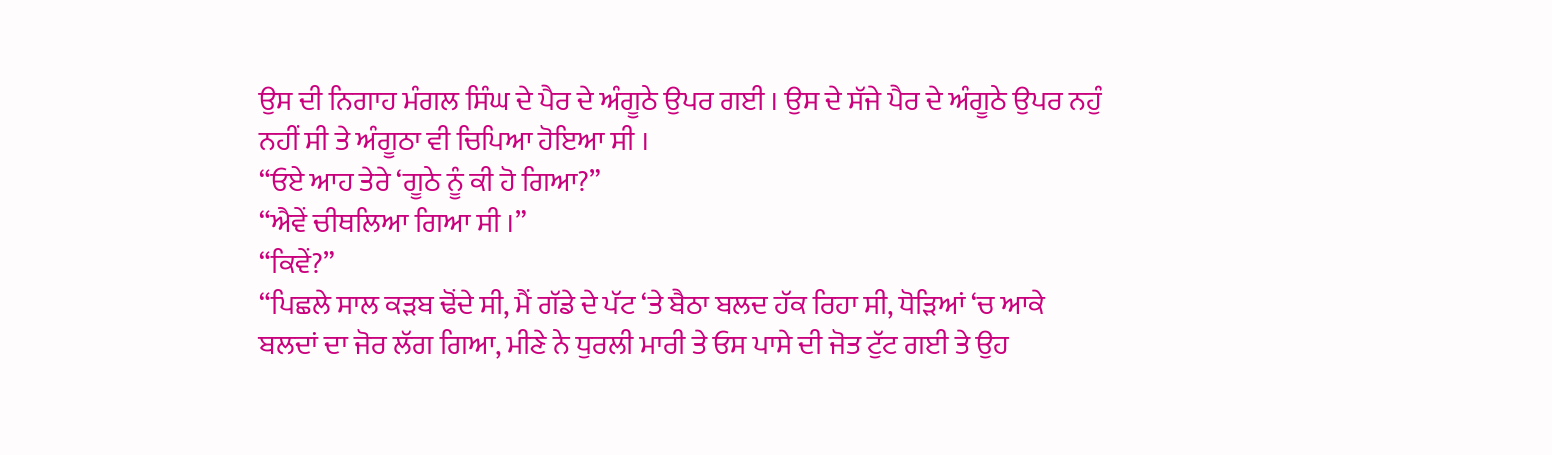ਉਸ ਦੀ ਨਿਗਾਹ ਮੰਗਲ ਸਿੰਘ ਦੇ ਪੈਰ ਦੇ ਅੰਗੂਠੇ ਉਪਰ ਗਈ । ਉਸ ਦੇ ਸੱਜੇ ਪੈਰ ਦੇ ਅੰਗੂਠੇ ਉਪਰ ਨਹੁੰ ਨਹੀਂ ਸੀ ਤੇ ਅੰਗੂਠਾ ਵੀ ਚਿਪਿਆ ਹੋਇਆ ਸੀ ।
“ਓਏ ਆਹ ਤੇਰੇ ‘ਗੂਠੇ ਨੂੰ ਕੀ ਹੋ ਗਿਆ?”
“ਐਵੇਂ ਚੀਥਲਿਆ ਗਿਆ ਸੀ ।”
“ਕਿਵੇਂ?”
“ਪਿਛਲੇ ਸਾਲ ਕੜਬ ਢੋਂਦੇ ਸੀ, ਮੈਂ ਗੱਡੇ ਦੇ ਪੱਟ ‘ਤੇ ਬੈਠਾ ਬਲਦ ਹੱਕ ਰਿਹਾ ਸੀ, ਧੋੜਿਆਂ ‘ਚ ਆਕੇ ਬਲਦਾਂ ਦਾ ਜੋਰ ਲੱਗ ਗਿਆ, ਮੀਣੇ ਨੇ ਧੁਰਲੀ ਮਾਰੀ ਤੇ ਓਸ ਪਾਸੇ ਦੀ ਜੋਤ ਟੁੱਟ ਗਈ ਤੇ ਉਹ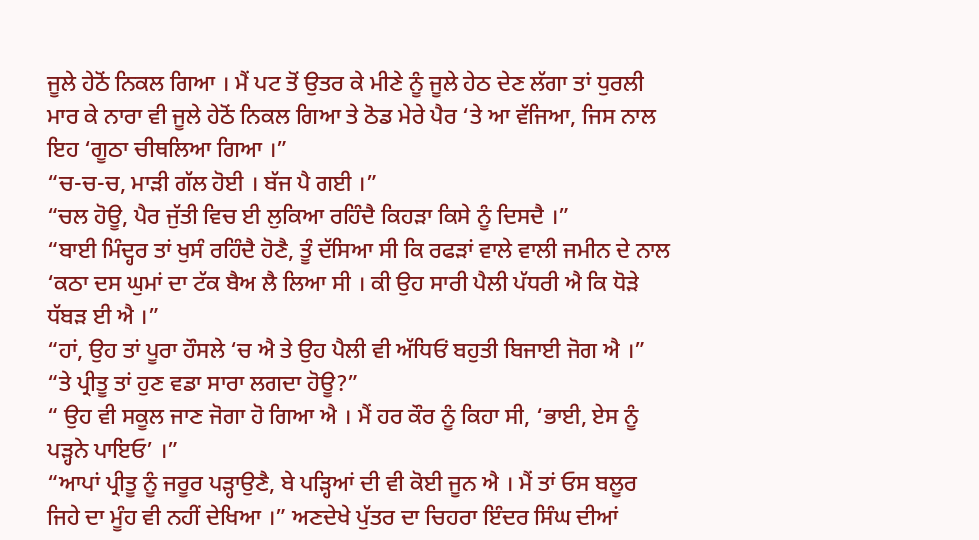ਜੂਲੇ ਹੇਠੋਂ ਨਿਕਲ ਗਿਆ । ਮੈਂ ਪਟ ਤੋਂ ਉਤਰ ਕੇ ਮੀਣੇ ਨੂੰ ਜੂਲੇ ਹੇਠ ਦੇਣ ਲੱਗਾ ਤਾਂ ਧੁਰਲੀ ਮਾਰ ਕੇ ਨਾਰਾ ਵੀ ਜੂਲੇ ਹੇਠੋਂ ਨਿਕਲ ਗਿਆ ਤੇ ਠੋਡ ਮੇਰੇ ਪੈਰ ‘ਤੇ ਆ ਵੱਜਿਆ, ਜਿਸ ਨਾਲ ਇਹ ‘ਗੂਠਾ ਚੀਥਲਿਆ ਗਿਆ ।”
“ਚ-ਚ-ਚ, ਮਾੜੀ ਗੱਲ ਹੋਈ । ਬੱਜ ਪੈ ਗਈ ।”
“ਚਲ ਹੋਊ, ਪੈਰ ਜੁੱਤੀ ਵਿਚ ਈ ਲੁਕਿਆ ਰਹਿੰਦੈ ਕਿਹੜਾ ਕਿਸੇ ਨੂੰ ਦਿਸਦੈ ।”
“ਬਾਈ ਮਿੰਦ੍ਹਰ ਤਾਂ ਖੁਸੰ ਰਹਿੰਦੈ ਹੋਣੈ, ਤੂੰ ਦੱਸਿਆ ਸੀ ਕਿ ਰਫੜਾਂ ਵਾਲੇ ਵਾਲੀ ਜਮੀਨ ਦੇ ਨਾਲ ‘ਕਠਾ ਦਸ ਘੁਮਾਂ ਦਾ ਟੱਕ ਬੈਅ ਲੈ ਲਿਆ ਸੀ । ਕੀ ਉਹ ਸਾਰੀ ਪੈਲੀ ਪੱਧਰੀ ਐ ਕਿ ਧੋੜੇ ਧੱਬੜ ਈ ਐ ।”
“ਹਾਂ, ਉਹ ਤਾਂ ਪੂਰਾ ਹੌਸਲੇ ‘ਚ ਐ ਤੇ ਉਹ ਪੈਲੀ ਵੀ ਅੱਧਿਓਂ ਬਹੁਤੀ ਬਿਜਾਈ ਜੋਗ ਐ ।”
“ਤੇ ਪ੍ਰੀਤੂ ਤਾਂ ਹੁਣ ਵਡਾ ਸਾਰਾ ਲਗਦਾ ਹੋਊ?”
“ ਉਹ ਵੀ ਸਕੂਲ ਜਾਣ ਜੋਗਾ ਹੋ ਗਿਆ ਐ । ਮੈਂ ਹਰ ਕੌਰ ਨੂੰ ਕਿਹਾ ਸੀ, ‘ਭਾਈ, ਏਸ ਨੂੰ ਪੜ੍ਹਨੇ ਪਾਇਓ’ ।”
“ਆਪਾਂ ਪ੍ਰੀਤੂ ਨੂੰ ਜਰੂਰ ਪੜ੍ਹਾਉਣੈ, ਬੇ ਪੜ੍ਹਿਆਂ ਦੀ ਵੀ ਕੋਈ ਜੂਨ ਐ । ਮੈਂ ਤਾਂ ਓਸ ਬਲੂਰ ਜਿਹੇ ਦਾ ਮੂੰਹ ਵੀ ਨਹੀਂ ਦੇਖਿਆ ।” ਅਣਦੇਖੇ ਪੁੱਤਰ ਦਾ ਚਿਹਰਾ ਇੰਦਰ ਸਿੰਘ ਦੀਆਂ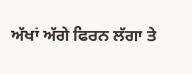ਅੱਖਾਂ ਅੱਗੇ ਫਿਰਨ ਲੱਗਾ ਤੇ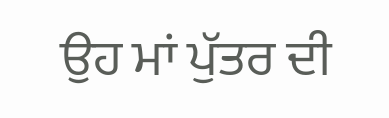ਉਹ ਮਾਂ ਪੁੱਤਰ ਦੀ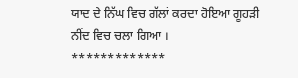ਯਾਦ ਦੇ ਨਿੱਘ ਵਿਚ ਗੱਲਾਂ ਕਰਦਾ ਹੋਇਆ ਗੂਹੜੀ ਨੀਂਦ ਵਿਚ ਚਲਾ ਗਿਆ ।
*************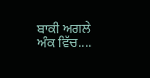ਬਾਕੀ ਅਗਲੇ ਅੰਕ ਵਿੱਚ....